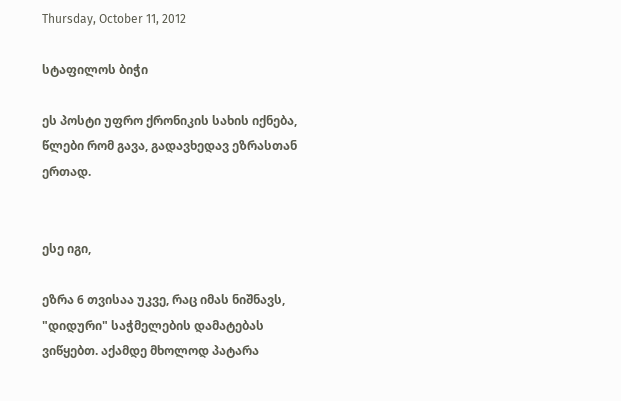Thursday, October 11, 2012

სტაფილოს ბიჭი

ეს პოსტი უფრო ქრონიკის სახის იქნება, წლები რომ გავა, გადავხედავ ეზრასთან ერთად.


ესე იგი,

ეზრა 6 თვისაა უკვე, რაც იმას ნიშნავს, "დიდური" საჭმელების დამატებას ვიწყებთ. აქამდე მხოლოდ პატარა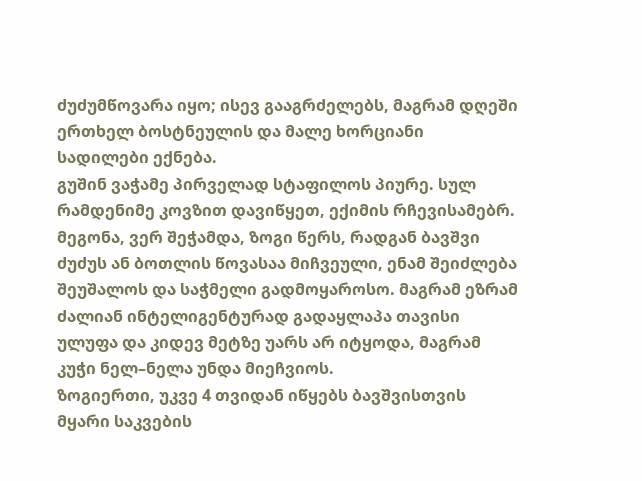ძუძუმწოვარა იყო; ისევ გააგრძელებს, მაგრამ დღეში ერთხელ ბოსტნეულის და მალე ხორციანი სადილები ექნება.
გუშინ ვაჭამე პირველად სტაფილოს პიურე. სულ რამდენიმე კოვზით დავიწყეთ, ექიმის რჩევისამებრ. მეგონა, ვერ შეჭამდა, ზოგი წერს, რადგან ბავშვი ძუძუს ან ბოთლის წოვასაა მიჩვეული, ენამ შეიძლება შეუშალოს და საჭმელი გადმოყაროსო. მაგრამ ეზრამ ძალიან ინტელიგენტურად გადაყლაპა თავისი ულუფა და კიდევ მეტზე უარს არ იტყოდა, მაგრამ კუჭი ნელ–ნელა უნდა მიეჩვიოს.
ზოგიერთი, უკვე 4 თვიდან იწყებს ბავშვისთვის მყარი საკვების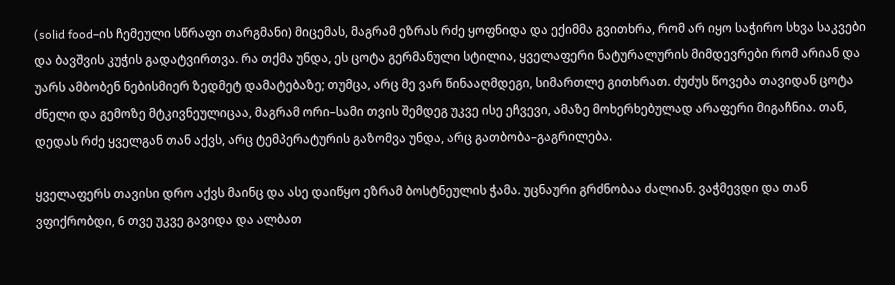(solid food–ის ჩემეული სწრაფი თარგმანი) მიცემას, მაგრამ ეზრას რძე ყოფნიდა და ექიმმა გვითხრა, რომ არ იყო საჭირო სხვა საკვები და ბავშვის კუჭის გადატვირთვა. რა თქმა უნდა, ეს ცოტა გერმანული სტილია, ყველაფერი ნატურალურის მიმდევრები რომ არიან და უარს ამბობენ ნებისმიერ ზედმეტ დამატებაზე; თუმცა, არც მე ვარ წინააღმდეგი, სიმართლე გითხრათ. ძუძუს წოვება თავიდან ცოტა ძნელი და გემოზე მტკივნეულიცაა, მაგრამ ორი–სამი თვის შემდეგ უკვე ისე ეჩვევი, ამაზე მოხერხებულად არაფერი მიგაჩნია. თან, დედას რძე ყველგან თან აქვს, არც ტემპერატურის გაზომვა უნდა, არც გათბობა–გაგრილება.

ყველაფერს თავისი დრო აქვს მაინც და ასე დაიწყო ეზრამ ბოსტნეულის ჭამა. უცნაური გრძნობაა ძალიან. ვაჭმევდი და თან ვფიქრობდი, 6 თვე უკვე გავიდა და ალბათ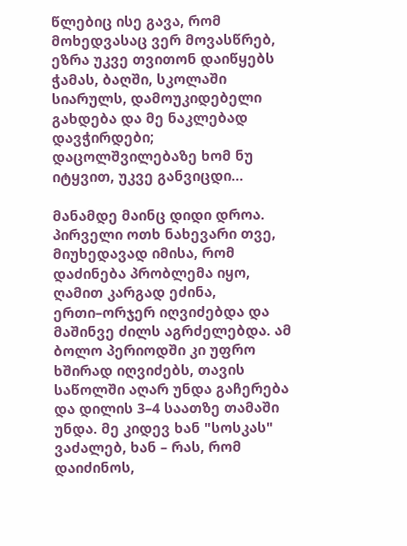წლებიც ისე გავა, რომ მოხედვასაც ვერ მოვასწრებ, ეზრა უკვე თვითონ დაიწყებს ჭამას, ბაღში, სკოლაში სიარულს, დამოუკიდებელი გახდება და მე ნაკლებად დავჭირდები; დაცოლშვილებაზე ხომ ნუ იტყვით, უკვე განვიცდი...

მანამდე მაინც დიდი დროა.
პირველი ოთხ ნახევარი თვე, მიუხედავად იმისა, რომ დაძინება პრობლემა იყო, ღამით კარგად ეძინა, ერთი–ორჯერ იღვიძებდა და მაშინვე ძილს აგრძელებდა. ამ ბოლო პერიოდში კი უფრო ხშირად იღვიძებს, თავის საწოლში აღარ უნდა გაჩერება და დილის 3–4 საათზე თამაში უნდა. მე კიდევ ხან "სოსკას" ვაძალებ, ხან – რას, რომ დაიძინოს,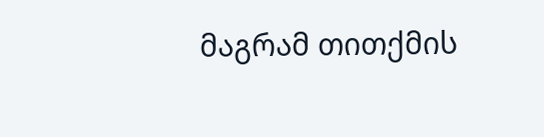მაგრამ თითქმის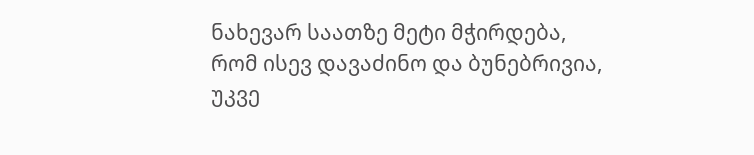ნახევარ საათზე მეტი მჭირდება, რომ ისევ დავაძინო და ბუნებრივია, უკვე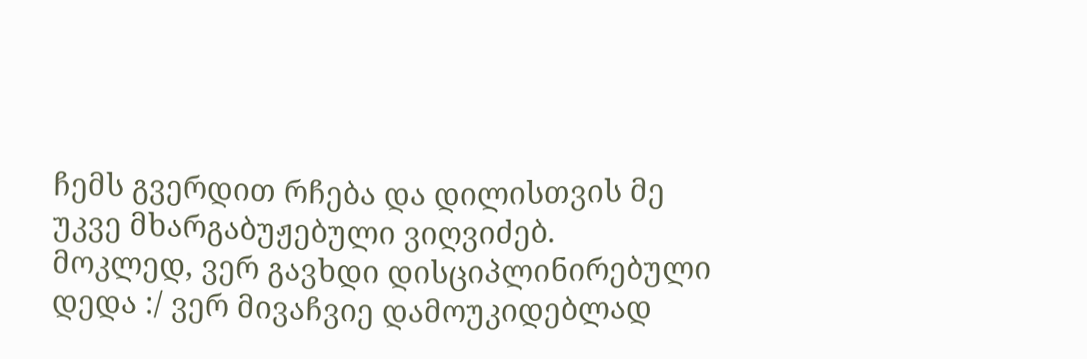ჩემს გვერდით რჩება და დილისთვის მე უკვე მხარგაბუჟებული ვიღვიძებ.
მოკლედ, ვერ გავხდი დისციპლინირებული დედა :/ ვერ მივაჩვიე დამოუკიდებლად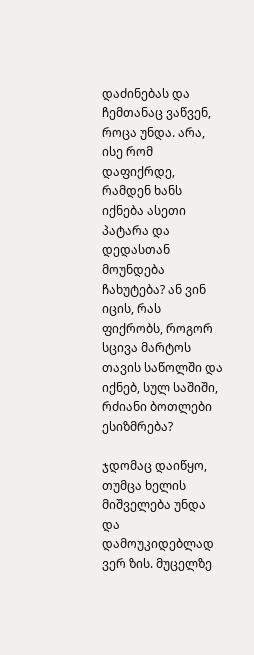დაძინებას და ჩემთანაც ვაწვენ, როცა უნდა. არა, ისე რომ დაფიქრდე, რამდენ ხანს იქნება ასეთი პატარა და დედასთან მოუნდება ჩახუტება? ან ვინ იცის, რას ფიქრობს, როგორ სცივა მარტოს თავის საწოლში და იქნებ, სულ საშიში, რძიანი ბოთლები ესიზმრება?

ჯდომაც დაიწყო, თუმცა ხელის მიშველება უნდა და დამოუკიდებლად ვერ ზის. მუცელზე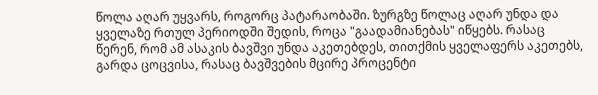წოლა აღარ უყვარს, როგორც პატარაობაში. ზურგზე წოლაც აღარ უნდა და ყველაზე რთულ პერიოდში შედის, როცა "გაადამიანებას" იწყებს. რასაც წერენ, რომ ამ ასაკის ბავშვი უნდა აკეთებდეს, თითქმის ყველაფერს აკეთებს, გარდა ცოცვისა, რასაც ბავშვების მცირე პროცენტი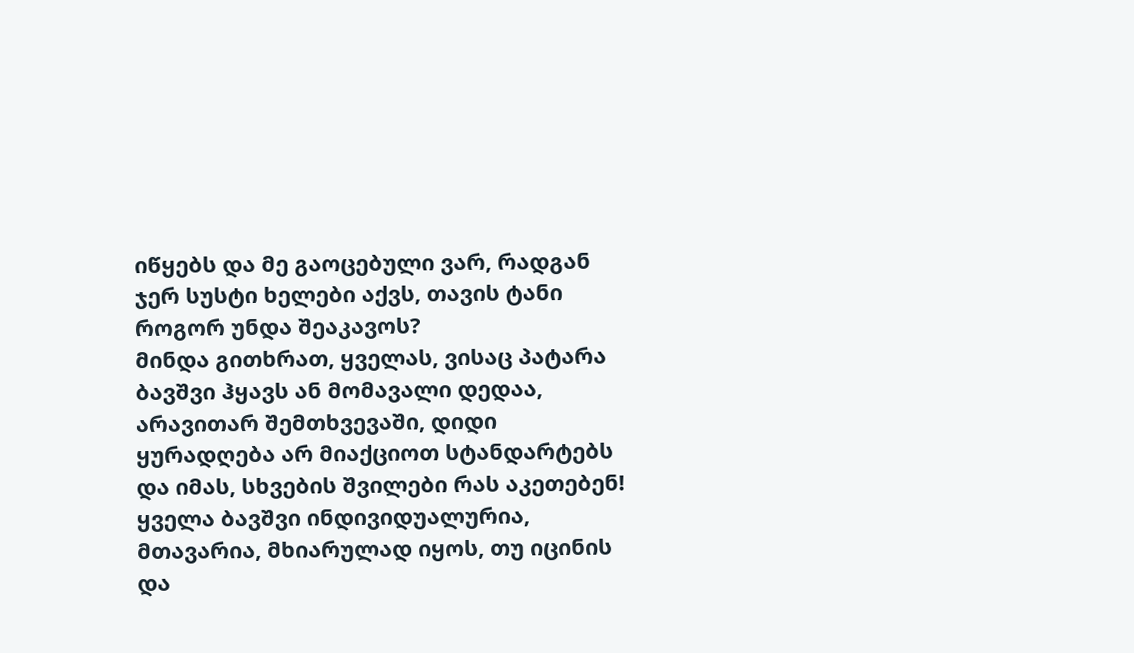იწყებს და მე გაოცებული ვარ, რადგან ჯერ სუსტი ხელები აქვს, თავის ტანი როგორ უნდა შეაკავოს?
მინდა გითხრათ, ყველას, ვისაც პატარა ბავშვი ჰყავს ან მომავალი დედაა, არავითარ შემთხვევაში, დიდი ყურადღება არ მიაქციოთ სტანდარტებს და იმას, სხვების შვილები რას აკეთებენ! ყველა ბავშვი ინდივიდუალურია, მთავარია, მხიარულად იყოს, თუ იცინის და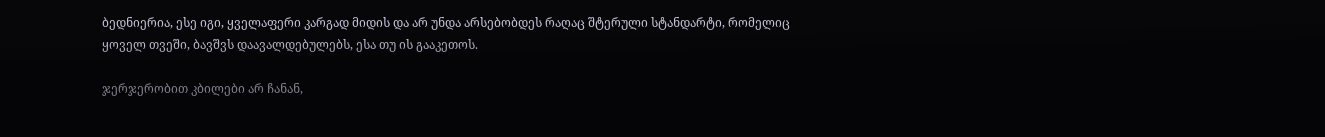ბედნიერია, ესე იგი, ყველაფერი კარგად მიდის და არ უნდა არსებობდეს რაღაც შტერული სტანდარტი, რომელიც ყოველ თვეში, ბავშვს დაავალდებულებს, ესა თუ ის გააკეთოს.

ჯერჯერობით კბილები არ ჩანან,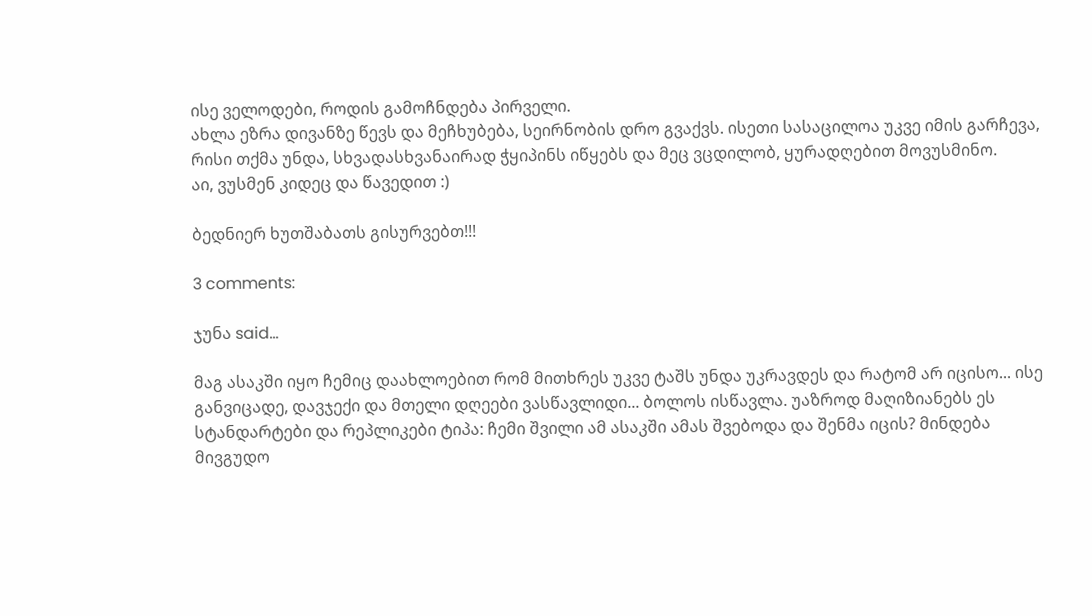ისე ველოდები, როდის გამოჩნდება პირველი.
ახლა ეზრა დივანზე წევს და მეჩხუბება, სეირნობის დრო გვაქვს. ისეთი სასაცილოა უკვე იმის გარჩევა, რისი თქმა უნდა, სხვადასხვანაირად ჭყიპინს იწყებს და მეც ვცდილობ, ყურადღებით მოვუსმინო.
აი, ვუსმენ კიდეც და წავედით :)

ბედნიერ ხუთშაბათს გისურვებთ!!!

3 comments:

ჯუნა said...

მაგ ასაკში იყო ჩემიც დაახლოებით რომ მითხრეს უკვე ტაშს უნდა უკრავდეს და რატომ არ იცისო... ისე განვიცადე, დავჯექი და მთელი დღეები ვასწავლიდი... ბოლოს ისწავლა. უაზროდ მაღიზიანებს ეს სტანდარტები და რეპლიკები ტიპა: ჩემი შვილი ამ ასაკში ამას შვებოდა და შენმა იცის? მინდება მივგუდო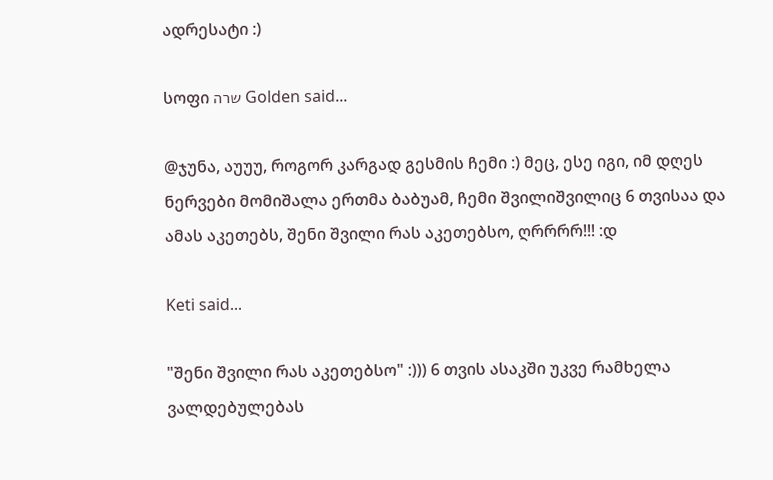ადრესატი :)

სოფი שרה Golden said...

@ჯუნა, აუუუ, როგორ კარგად გესმის ჩემი :) მეც, ესე იგი, იმ დღეს ნერვები მომიშალა ერთმა ბაბუამ, ჩემი შვილიშვილიც 6 თვისაა და ამას აკეთებს, შენი შვილი რას აკეთებსო, ღრრრრ!!! :დ

Keti said...

"შენი შვილი რას აკეთებსო" :))) 6 თვის ასაკში უკვე რამხელა ვალდებულებას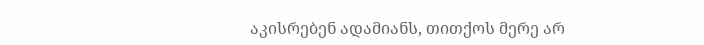აკისრებენ ადამიანს, თითქოს მერე არ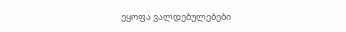ეყოფა ვალდებულებები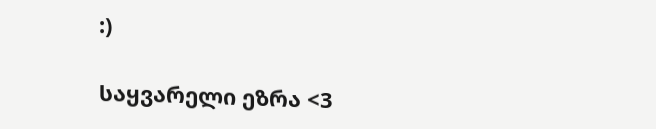:)

საყვარელი ეზრა <3